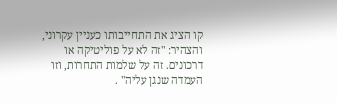קו הציג את התחייבותו כעניין עקרוני, והצהיר: "זה לא על פוליטיקה או דרכונים. זה על שלמות התחרות, וזו העמדה שנגן עליה" .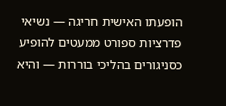הופעתו האישית חריגה — נשיאי פדרציות ספורט ממעטים להופיע כסניגורים בהליכי בוררות — והיא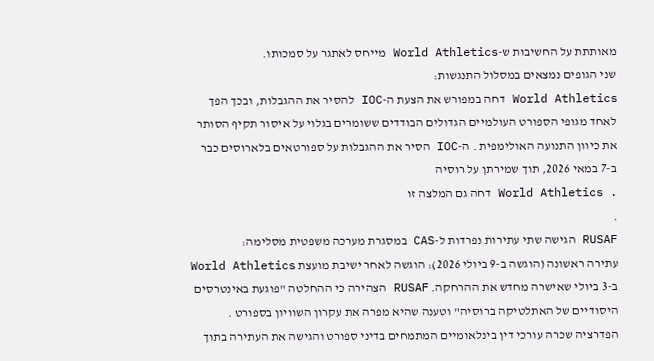מאותתת על החשיבות ש-World Athletics מייחס לאתגר על סמכותו.
שני הגופים נמצאים במסלול התנגשות:
World Athletics דחה במפורש את הצעת ה-IOC להסיר את ההגבלות, ובכך הפך לאחד מגופי הספורט העולמיים הגדולים הבודדים ששומרים בגלוי על איסור תקיף הסותר את כיוון התנועה האולימפית . ה-IOC הסיר את ההגבלות על ספורטאים בלארוסים כבר ב-7 במאי 2026, תוך שמירתן על רוסיה
. World Athletics דחה גם המלצה זו
.
RUSAF הגישה שתי עתירות נפרדות ל-CAS במסגרת מערכה משפטית מסלימה:
עתירה ראשונה (הוגשה ב-9 ביולי 2026): הוגשה לאחר ישיבת מועצת World Athletics ב-3 ביולי שאישרה מחדש את ההרחקה. RUSAF הצהירה כי ההחלטה "פוגעת באינטרסים היסודיים של האתלטיקה ברוסיה" וטענה שהיא מפרה את עקרון השוויון בספורט . הפדרציה שכרה עורכי דין בינלאומיים המתמחים בדיני ספורט והגישה את העתירה בתוך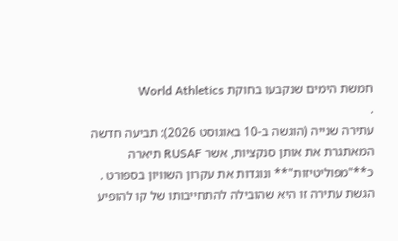חמשת הימים שנקבעו בחוקת World Athletics
.
עתירה שנייה (הוגשה ב-10 באוגוסט 2026): תביעה חדשה המאתגרת את אותן סנקציות, אשר RUSAF תיארה כ**"מפוליטיזות"** ונוגדות את עקרון השוויון בספורט . הגשת עתירה זו היא שהובילה להתחייבותו של קו להופיע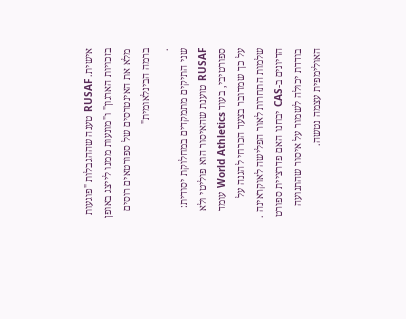אישית. RUSAF טענה שההגבלות "פוגעות בזכויות הארגון" ו"מונעות ממנו לייצג באופן מלא את האינטרסים של ספורטאים רוסים ברמה הבינלאומית"
.
שני התיקים מתמקדים במחלוקת יסודית: RUSAF טוענת שהאיסור הוא פוליטי ולא ספורטיבי, בעוד World Athletics עומד על כך שמדובר בצעד הכרחי להגנה על שלמות התחרות לאור הפלישה לאוקראינה . הדיונים ב-CAS יבחנו האם פדרציית ספורט בודדת יכולה לשמור על איסור שהתנועה האולימפית עצמה נטשה.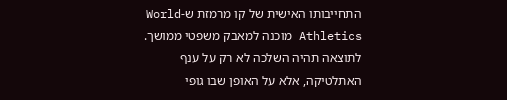התחייבותו האישית של קו מרמזת ש-World Athletics מוכנה למאבק משפטי ממושך. לתוצאה תהיה השלכה לא רק על ענף האתלטיקה, אלא על האופן שבו גופי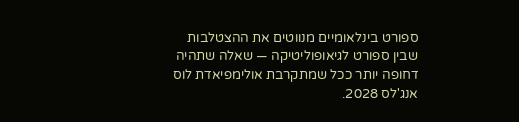ספורט בינלאומיים מנווטים את ההצטלבות שבין ספורט לגיאופוליטיקה — שאלה שתהיה דחופה יותר ככל שמתקרבת אולימפיאדת לוס אנג'לס 2028.